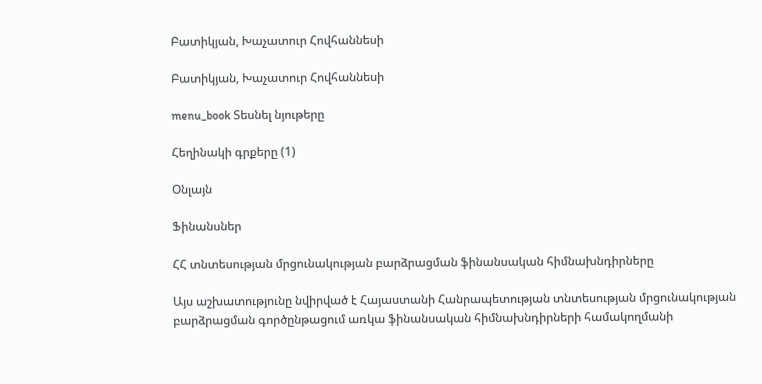Բատիկյան, Խաչատուր Հովհաննեսի

Բատիկյան, Խաչատուր Հովհաննեսի

menu_book Տեսնել նյութերը

Հեղինակի գրքերը (1)

Օնլայն

Ֆինանսներ

ՀՀ տնտեսության մրցունակության բարձրացման ֆինանսական հիմնախնդիրները

Այս աշխատությունը նվիրված է Հայաստանի Հանրապետության տնտեսության մրցունակության բարձրացման գործընթացում առկա ֆինանսական հիմնախնդիրների համակողմանի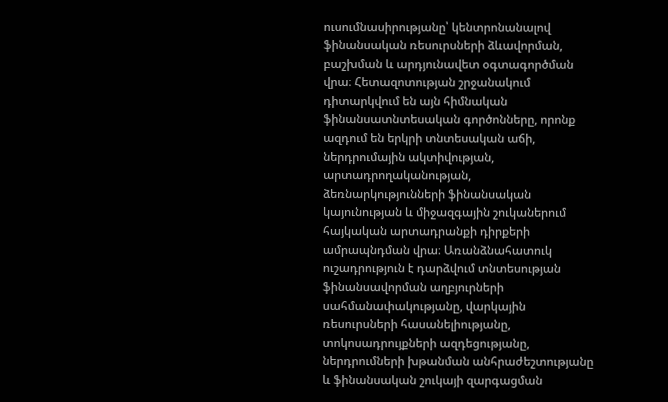ուսումնասիրությանը՝ կենտրոնանալով ֆինանսական ռեսուրսների ձևավորման, բաշխման և արդյունավետ օգտագործման վրա։ Հետազոտության շրջանակում դիտարկվում են այն հիմնական ֆինանսատնտեսական գործոնները, որոնք ազդում են երկրի տնտեսական աճի, ներդրումային ակտիվության, արտադրողականության, ձեռնարկությունների ֆինանսական կայունության և միջազգային շուկաներում հայկական արտադրանքի դիրքերի ամրապնդման վրա։ Առանձնահատուկ ուշադրություն է դարձվում տնտեսության ֆինանսավորման աղբյուրների սահմանափակությանը, վարկային ռեսուրսների հասանելիությանը, տոկոսադրույքների ազդեցությանը, ներդրումների խթանման անհրաժեշտությանը և ֆինանսական շուկայի զարգացման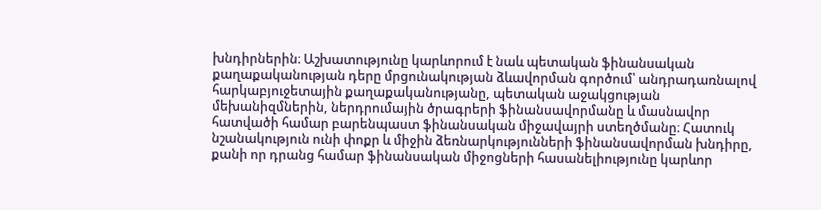խնդիրներին։ Աշխատությունը կարևորում է նաև պետական ֆինանսական քաղաքականության դերը մրցունակության ձևավորման գործում՝ անդրադառնալով հարկաբյուջետային քաղաքականությանը, պետական աջակցության մեխանիզմներին, ներդրումային ծրագրերի ֆինանսավորմանը և մասնավոր հատվածի համար բարենպաստ ֆինանսական միջավայրի ստեղծմանը։ Հատուկ նշանակություն ունի փոքր և միջին ձեռնարկությունների ֆինանսավորման խնդիրը, քանի որ դրանց համար ֆինանսական միջոցների հասանելիությունը կարևոր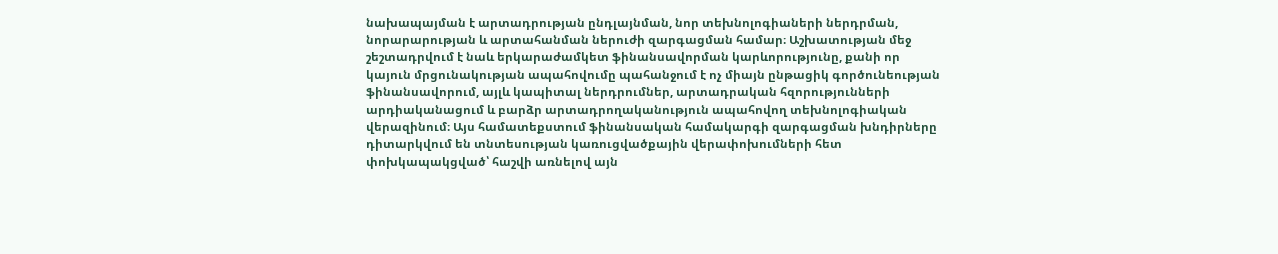նախապայման է արտադրության ընդլայնման, նոր տեխնոլոգիաների ներդրման, նորարարության և արտահանման ներուժի զարգացման համար։ Աշխատության մեջ շեշտադրվում է նաև երկարաժամկետ ֆինանսավորման կարևորությունը, քանի որ կայուն մրցունակության ապահովումը պահանջում է ոչ միայն ընթացիկ գործունեության ֆինանսավորում, այլև կապիտալ ներդրումներ, արտադրական հզորությունների արդիականացում և բարձր արտադրողականություն ապահովող տեխնոլոգիական վերազինում։ Այս համատեքստում ֆինանսական համակարգի զարգացման խնդիրները դիտարկվում են տնտեսության կառուցվածքային վերափոխումների հետ փոխկապակցված՝ հաշվի առնելով այն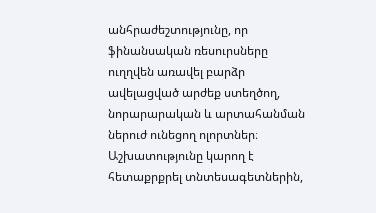անհրաժեշտությունը, որ ֆինանսական ռեսուրսները ուղղվեն առավել բարձր ավելացված արժեք ստեղծող, նորարարական և արտահանման ներուժ ունեցող ոլորտներ։ Աշխատությունը կարող է հետաքրքրել տնտեսագետներին,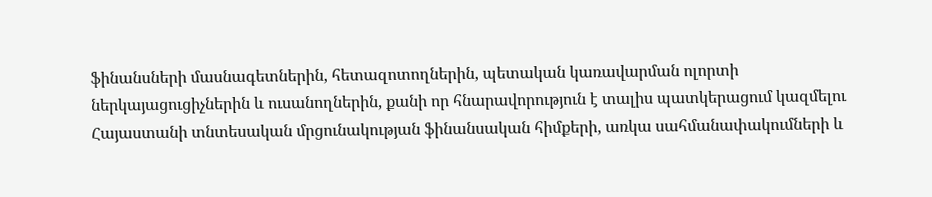ֆինանսների մասնագետներին, հետազոտողներին, պետական կառավարման ոլորտի ներկայացուցիչներին և ուսանողներին, քանի որ հնարավորություն է տալիս պատկերացում կազմելու Հայաստանի տնտեսական մրցունակության ֆինանսական հիմքերի, առկա սահմանափակումների և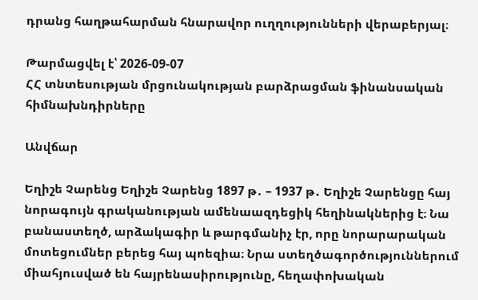դրանց հաղթահարման հնարավոր ուղղությունների վերաբերյալ։

Թարմացվել է՝ 2026-09-07
ՀՀ տնտեսության մրցունակության բարձրացման ֆինանսական հիմնախնդիրները

Անվճար

Եղիշե Չարենց Եղիշե Չարենց 1897 թ․ – 1937 թ․ Եղիշե Չարենցը հայ նորագույն գրականության ամենաազդեցիկ հեղինակներից է։ Նա բանաստեղծ, արձակագիր և թարգմանիչ էր, որը նորարարական մոտեցումներ բերեց հայ պոեզիա։ Նրա ստեղծագործություններում միահյուսված են հայրենասիրությունը, հեղափոխական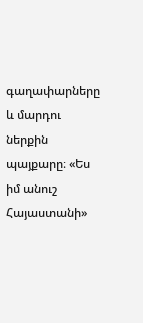գաղափարները և մարդու ներքին պայքարը։ «Ես իմ անուշ Հայաստանի»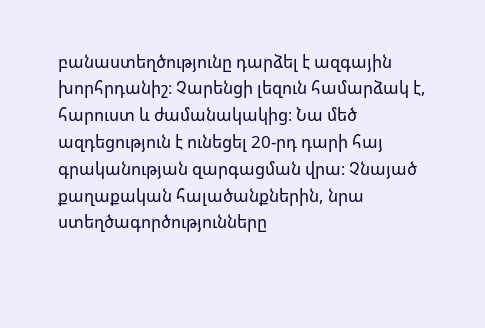բանաստեղծությունը դարձել է ազգային խորհրդանիշ։ Չարենցի լեզուն համարձակ է, հարուստ և ժամանակակից։ Նա մեծ ազդեցություն է ունեցել 20-րդ դարի հայ գրականության զարգացման վրա։ Չնայած քաղաքական հալածանքներին, նրա ստեղծագործությունները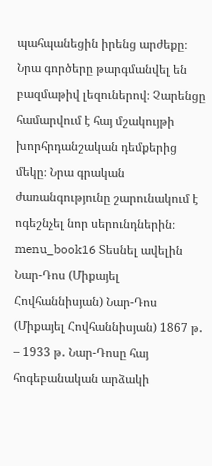պահպանեցին իրենց արժեքը։ Նրա գործերը թարգմանվել են բազմաթիվ լեզուներով։ Չարենցը համարվում է հայ մշակույթի խորհրդանշական դեմքերից մեկը։ Նրա գրական ժառանգությունը շարունակում է ոգեշնչել նոր սերունդներին։ menu_book16 Տեսնել ավելին Նար-Դոս (Միքայել Հովհաննիսյան) Նար-Դոս (Միքայել Հովհաննիսյան) 1867 թ․ – 1933 թ․ Նար-Դոսը հայ հոգեբանական արձակի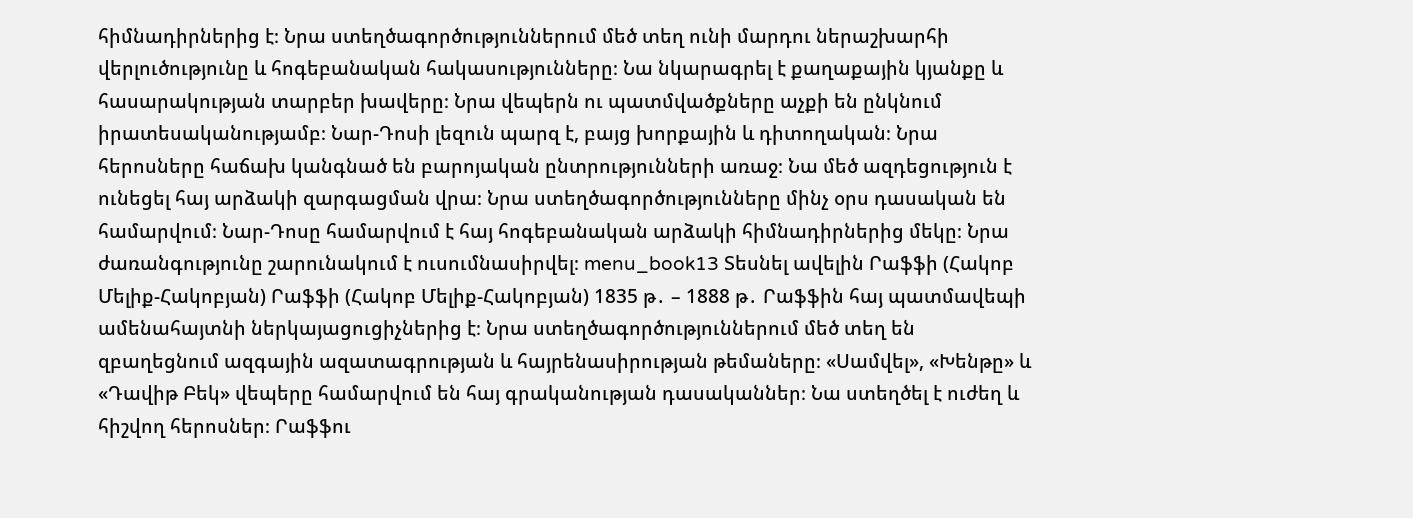հիմնադիրներից է։ Նրա ստեղծագործություններում մեծ տեղ ունի մարդու ներաշխարհի վերլուծությունը և հոգեբանական հակասությունները։ Նա նկարագրել է քաղաքային կյանքը և հասարակության տարբեր խավերը։ Նրա վեպերն ու պատմվածքները աչքի են ընկնում իրատեսականությամբ։ Նար-Դոսի լեզուն պարզ է, բայց խորքային և դիտողական։ Նրա հերոսները հաճախ կանգնած են բարոյական ընտրությունների առաջ։ Նա մեծ ազդեցություն է ունեցել հայ արձակի զարգացման վրա։ Նրա ստեղծագործությունները մինչ օրս դասական են համարվում։ Նար-Դոսը համարվում է հայ հոգեբանական արձակի հիմնադիրներից մեկը։ Նրա ժառանգությունը շարունակում է ուսումնասիրվել։ menu_book13 Տեսնել ավելին Րաֆֆի (Հակոբ Մելիք-Հակոբյան) Րաֆֆի (Հակոբ Մելիք-Հակոբյան) 1835 թ․ – 1888 թ․ Րաֆֆին հայ պատմավեպի ամենահայտնի ներկայացուցիչներից է։ Նրա ստեղծագործություններում մեծ տեղ են զբաղեցնում ազգային ազատագրության և հայրենասիրության թեմաները։ «Սամվել», «Խենթը» և «Դավիթ Բեկ» վեպերը համարվում են հայ գրականության դասականներ։ Նա ստեղծել է ուժեղ և հիշվող հերոսներ։ Րաֆֆու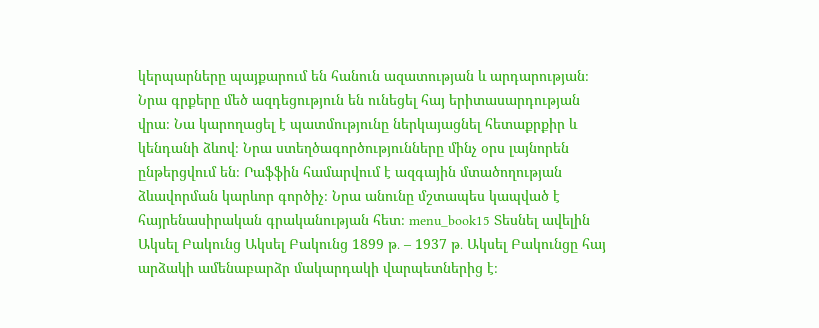կերպարները պայքարում են հանուն ազատության և արդարության։ Նրա գրքերը մեծ ազդեցություն են ունեցել հայ երիտասարդության վրա։ Նա կարողացել է պատմությունը ներկայացնել հետաքրքիր և կենդանի ձևով։ Նրա ստեղծագործությունները մինչ օրս լայնորեն ընթերցվում են։ Րաֆֆին համարվում է ազգային մտածողության ձևավորման կարևոր գործիչ։ Նրա անունը մշտապես կապված է հայրենասիրական գրականության հետ։ menu_book15 Տեսնել ավելին Ակսել Բակունց Ակսել Բակունց 1899 թ․ – 1937 թ․ Ակսել Բակունցը հայ արձակի ամենաբարձր մակարդակի վարպետներից է։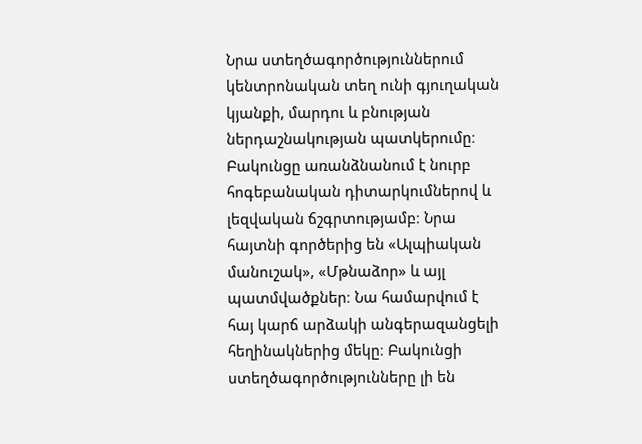Նրա ստեղծագործություններում կենտրոնական տեղ ունի գյուղական կյանքի, մարդու և բնության ներդաշնակության պատկերումը։ Բակունցը առանձնանում է նուրբ հոգեբանական դիտարկումներով և լեզվական ճշգրտությամբ։ Նրա հայտնի գործերից են «Ալպիական մանուշակ», «Մթնաձոր» և այլ պատմվածքներ։ Նա համարվում է հայ կարճ արձակի անգերազանցելի հեղինակներից մեկը։ Բակունցի ստեղծագործությունները լի են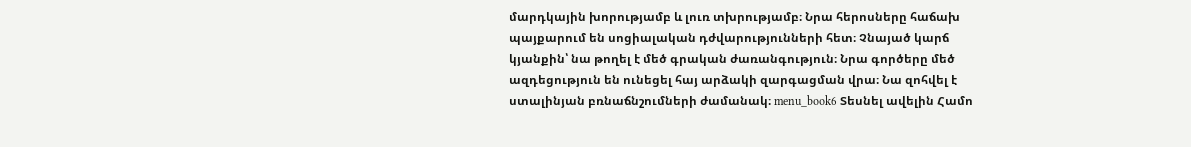մարդկային խորությամբ և լուռ տխրությամբ։ Նրա հերոսները հաճախ պայքարում են սոցիալական դժվարությունների հետ։ Չնայած կարճ կյանքին՝ նա թողել է մեծ գրական ժառանգություն։ Նրա գործերը մեծ ազդեցություն են ունեցել հայ արձակի զարգացման վրա։ Նա զոհվել է ստալինյան բռնաճնշումների ժամանակ։ menu_book6 Տեսնել ավելին Համո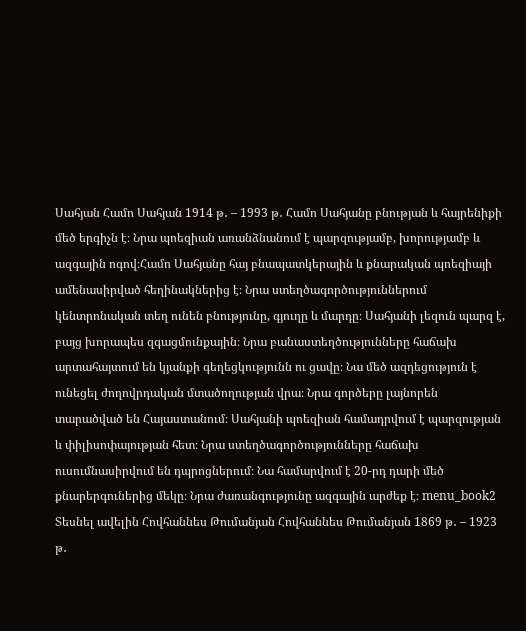Սահյան Համո Սահյան 1914 թ․ – 1993 թ․ Համո Սահյանը բնության և հայրենիքի մեծ երգիչն է։ Նրա պոեզիան առանձնանում է պարզությամբ, խորությամբ և ազգային ոգով։Համո Սահյանը հայ բնապատկերային և քնարական պոեզիայի ամենասիրված հեղինակներից է։ Նրա ստեղծագործություններում կենտրոնական տեղ ունեն բնությունը, գյուղը և մարդը։ Սահյանի լեզուն պարզ է, բայց խորապես զգացմունքային։ Նրա բանաստեղծությունները հաճախ արտահայտում են կյանքի գեղեցկությունն ու ցավը։ Նա մեծ ազդեցություն է ունեցել ժողովրդական մտածողության վրա։ Նրա գործերը լայնորեն տարածված են Հայաստանում։ Սահյանի պոեզիան համադրվում է պարզության և փիլիսոփայության հետ։ Նրա ստեղծագործությունները հաճախ ուսումնասիրվում են դպրոցներում։ Նա համարվում է 20-րդ դարի մեծ քնարերգուներից մեկը։ Նրա ժառանգությունը ազգային արժեք է։ menu_book2 Տեսնել ավելին Հովհաննես Թումանյան Հովհաննես Թումանյան 1869 թ․ – 1923 թ․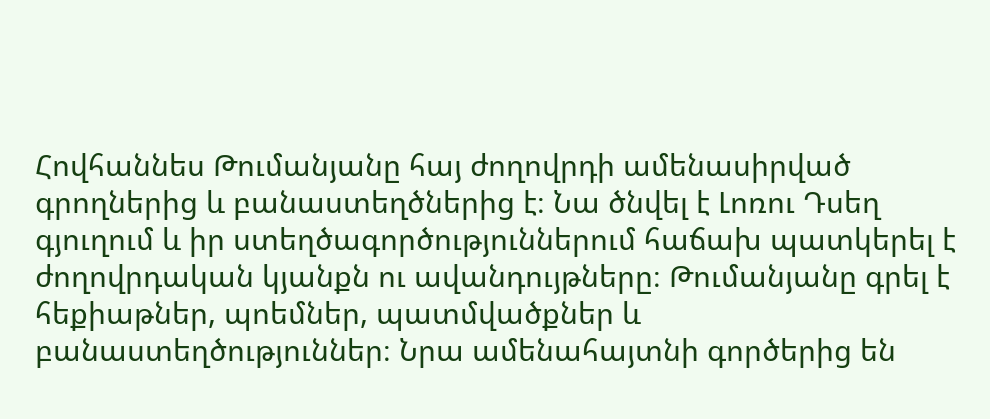Հովհաննես Թումանյանը հայ ժողովրդի ամենասիրված գրողներից և բանաստեղծներից է։ Նա ծնվել է Լոռու Դսեղ գյուղում և իր ստեղծագործություններում հաճախ պատկերել է ժողովրդական կյանքն ու ավանդույթները։ Թումանյանը գրել է հեքիաթներ, պոեմներ, պատմվածքներ և բանաստեղծություններ։ Նրա ամենահայտնի գործերից են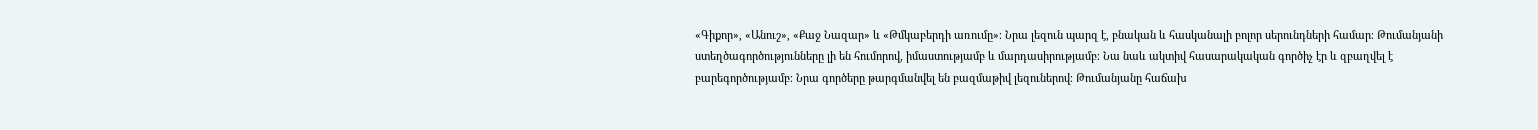«Գիքոր», «Անուշ», «Քաջ Նազար» և «Թմկաբերդի առումը»։ Նրա լեզուն պարզ է, բնական և հասկանալի բոլոր սերունդների համար։ Թումանյանի ստեղծագործությունները լի են հումորով, իմաստությամբ և մարդասիրությամբ։ Նա նաև ակտիվ հասարակական գործիչ էր և զբաղվել է բարեգործությամբ։ Նրա գործերը թարգմանվել են բազմաթիվ լեզուներով։ Թումանյանը հաճախ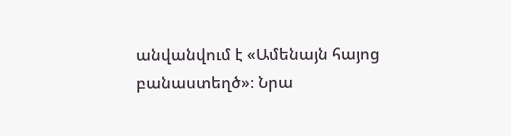անվանվում է «Ամենայն հայոց բանաստեղծ»։ Նրա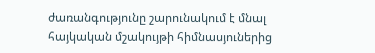ժառանգությունը շարունակում է մնալ հայկական մշակույթի հիմնասյուներից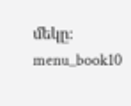մեկը։ menu_book10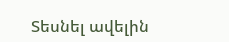Տեսնել ավելին